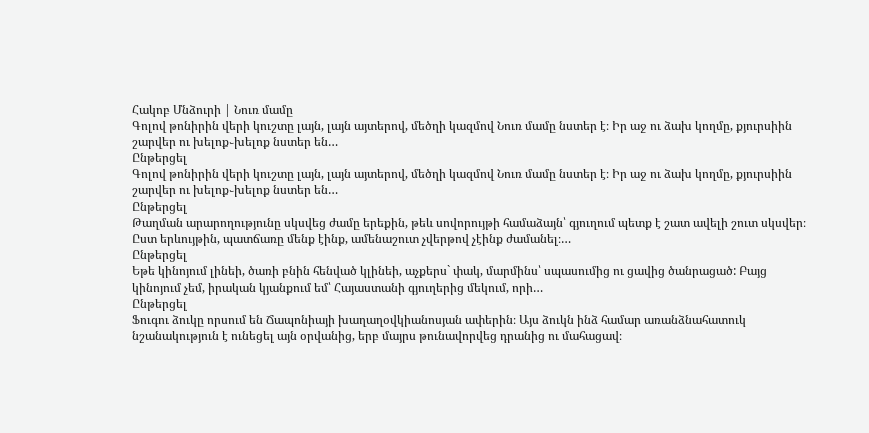Հակոբ Մնձուրի | Նուռ մամը
Գոլով թոնիրին վերի կուշտը լայն, լայն այտերով, մեծղի կազմով Նուռ մամը նստեր է։ Իր աջ ու ձախ կողմը, քյուրսիին շարվեր ու խելոք֊խելոք նստեր են…
Ընթերցել
Գոլով թոնիրին վերի կուշտը լայն, լայն այտերով, մեծղի կազմով Նուռ մամը նստեր է։ Իր աջ ու ձախ կողմը, քյուրսիին շարվեր ու խելոք֊խելոք նստեր են…
Ընթերցել
Թաղման արարողությունը սկսվեց ժամը երեքին, թեև սովորույթի համաձայն՝ գյուղում պետք է շատ ավելի շուտ սկսվեր։ Ըստ երևույթին, պատճառը մենք էինք, ամենաշուտ չվերթով չէինք ժամանել։…
Ընթերցել
Եթե կինոյում լինեի, ծառի բնին հենված կլինեի, աչքերս` փակ, մարմինս՝ սպասումից ու ցավից ծանրացած: Բայց կինոյում չեմ, իրական կյանքում եմ՝ Հայաստանի գյուղերից մեկում, որի…
Ընթերցել
Ֆուգու ձուկը որսում են Ճապոնիայի խաղաղօվկիանոսյան ափերին։ Այս ձուկն ինձ համար առանձնահատուկ նշանակություն է ունեցել այն օրվանից, երբ մայրս թունավորվեց դրանից ու մահացավ։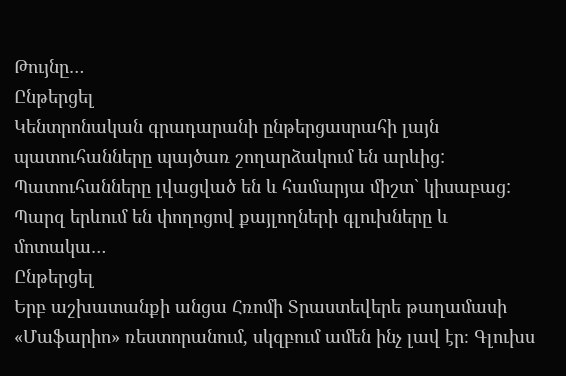Թույնը…
Ընթերցել
Կենտրոնական գրադարանի ընթերցասրահի լայն պատուհանները պայծառ շողարձակում են արևից: Պատուհանները լվացված են և համարյա միշտ` կիսաբաց: Պարզ երևում են փողոցով քայլողների գլուխները և մոտակա…
Ընթերցել
Երբ աշխատանքի անցա Հռոմի Տրաստեվերե թաղամասի «Մաֆարիո» ռեստորանում, սկզբում ամեն ինչ լավ էր։ Գլուխս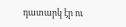դատարկ էր ու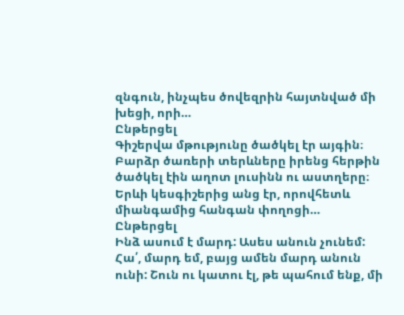զնգուն, ինչպես ծովեզրին հայտնված մի խեցի, որի…
Ընթերցել
Գիշերվա մթությունը ծածկել էր այգին։ Բարձր ծառերի տերևները իրենց հերթին ծածկել էին աղոտ լուսինն ու աստղերը։ Երևի կեսգիշերից անց էր, որովհետև միանգամից հանգան փողոցի…
Ընթերցել
Ինձ ասում է մարդ: Ասես անուն չունեմ: Հա՛, մարդ եմ, բայց ամեն մարդ անուն ունի: Շուն ու կատու էլ, թե պահում ենք, մի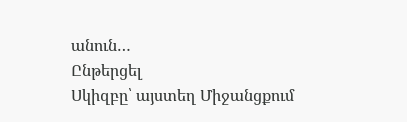անուն…
Ընթերցել
Սկիզբը՝ այստեղ Միջանցքում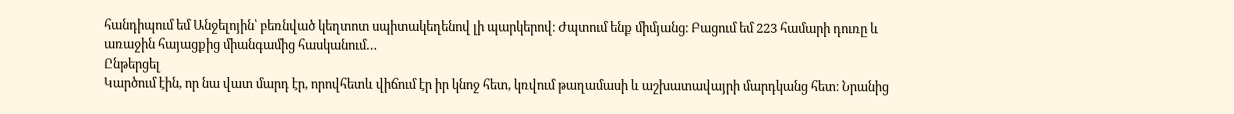հանդիպում եմ Անջելոյին՝ բեռնված կեղտոտ սպիտակեղենով լի պարկերով։ Ժպտում ենք միմյանց։ Բացում եմ 223 համարի դուռը և առաջին հայացքից միանգամից հասկանում…
Ընթերցել
Կարծում էին, որ նա վատ մարդ էր, որովհետև վիճում էր իր կնոջ հետ, կռվում թաղամասի և աշխատավայրի մարդկանց հետ։ Նրանից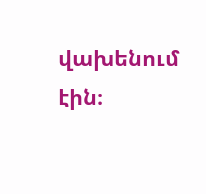վախենում էին։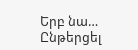Երբ նա…
Ընթերցել